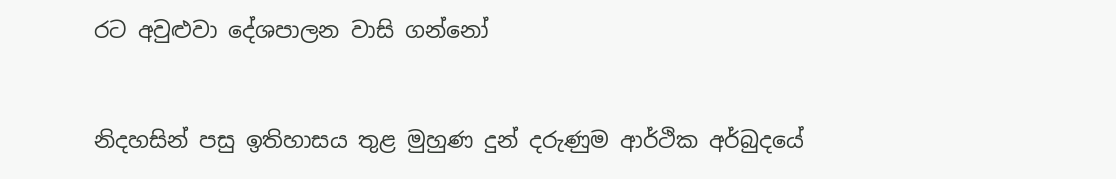රට අවුළුවා දේශපාලන වාසි ගන්නෝ


නිදහසින් පසු ඉතිහාසය තුළ මුහුණ දුන් දරුණුම ආර්ථික අර්බුදයේ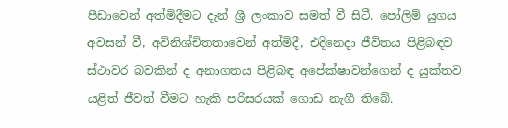පීඩාවෙන් අත්මිදීමට දැන් ශ්‍රී ලංකාව සමත් වී සිටී. පෝලිම් යුගය අවසන් වී, අවිනිශ්චිතතාවෙන් අත්මිදී, එදිනෙදා ජීවිතය පිළිබඳව ස්ථාවර බවකින් ද අනාගතය පිළිබඳ අපේක්ෂාවන්ගෙන් ද යුක්තව යළිත් ජීවත් වීමට හැකි පරිසරයක් ගොඩ නැගී තිබේ.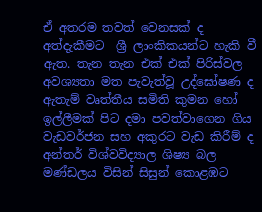ඒ අතරම තවත් වෙනසක් ද අත්දැකීමට  ශ්‍රී ලාංකිකයන්ට හැකි වී ඇත. තැන තැන එක් එක් පිරිස්වල අවශ්‍යතා මත පැවැත්වූ උද්ඝෝෂණ ද ඇතැම් වෘත්තීය සමිති කුමන හෝ ඉල්ලීමක් පිට දමා පවත්වාගෙන ගිය වැඩවර්ජන සහ අකුරට වැඩ කිරීම් ද අන්තර් විශ්වවිද්‍යාල ශිෂ්‍ය බල මණ්ඩලය විසින් සිසුන් කොළඹට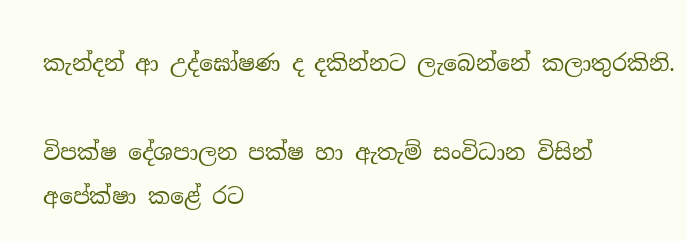කැන්දන් ආ උද්ඝෝෂණ ද දකින්නට ලැබෙන්නේ කලාතුරකිනි.

විපක්ෂ දේශපාලන පක්ෂ හා ඇතැම් සංවිධාන විසින් අපේක්ෂා කළේ රට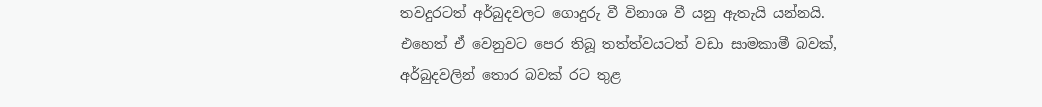තවදුරටත් අර්බුදවලට ගොදුරු වී විනාශ වී යනු ඇතැයි යන්නයි. එහෙත් ඒ වෙනුවට පෙර තිබූ තත්ත්වයටත් වඩා සාමකාමී බවක්, අර්බුදවලින් තොර බවක් රට තුළ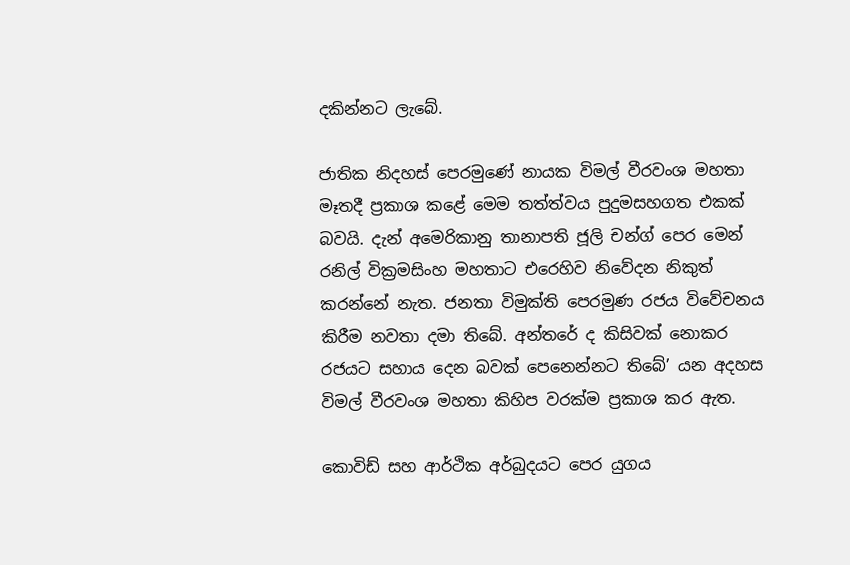දකින්නට ලැබේ.

ජාතික නිදහස් පෙරමුණේ නායක විමල් වීරවංශ මහතා මෑතදී ප්‍රකාශ කළේ මෙම තත්ත්වය පුදුමසහගත එකක් බවයි. දැන් අමෙරිකානු තානාපති ජූලි චන්ග් පෙර මෙන් රනිල් වික්‍රමසිංහ මහතාට එරෙහිව නිවේදන නිකුත් කරන්නේ නැත. ජනතා විමුක්ති පෙරමුණ රජය විවේචනය කිරීම නවතා දමා තිබේ. අන්තරේ ද කිසිවක් නොකර රජයට සහාය දෙන බවක් පෙනෙන්නට තිබේ’ යන අදහස විමල් වීරවංශ මහතා කිහිප වරක්ම ප්‍රකාශ කර ඇත.

කොවිඩ් සහ ආර්ථික අර්බුදයට පෙර යුගය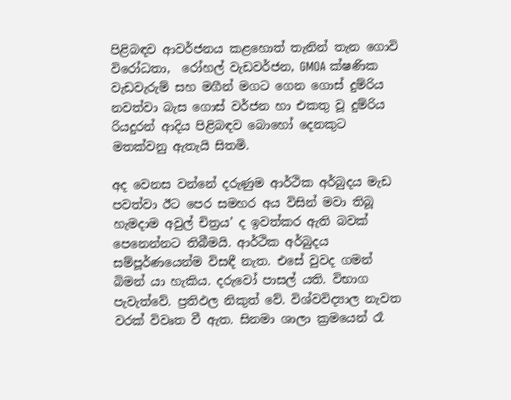පිළිබඳව ආවර්ජනය කළහොත් තැනින් තැන ගොවි විරෝධතා,  රෝහල් වැඩවර්ජන, GMOA ක්ෂණික වැඩවැරුම් සහ මගීන් මගට ගෙන ගොස් දුම්රිය නවත්වා බැස ගොස් වර්ජන හා එකතු වූ දුම්රිය රියදුරන් ආදිය පිළිබඳව බොහෝ දෙනකුට මතක්වනු ඇතැයි සිතමි.

අද වෙනස වන්නේ දරුණුම ආර්ථික අර්බුදය මැඩ පවත්වා ඊට පෙර සමහර අය විසින් මවා තිබූ හැමදාම අවුල් චිත්‍රය’ ද ඉවත්කර ඇති බවක් පෙනෙන්නට තිබීමයි. ආර්ථික අර්බුදය සම්පූර්ණයෙන්ම විසඳී නැත. එසේ වුවද ගමන් බිමන් යා හැකිය. දරුවෝ පාසල් යති. විභාග පැවැත්වේ. ප්‍රතිඵල නිකුත් වේ. විශ්වවිද්‍යාල නැවත වරක් විවෘත වී ඇත. සිනමා ශාලා ක්‍රමයෙන් රෑ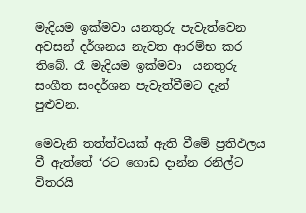මැදියම ඉක්මවා යනතුරු පැවැත්වෙන අවසන් දර්ශනය නැවත ආරම්භ කර තිබේ. රෑ මැදියම ඉක්මවා  යනතුරු සංගීත සංදර්ශන පැවැත්වීමට දැන් පුළුවන.

මෙවැනි තත්ත්වයක් ඇති වීමේ ප්‍රතිඵලය වී ඇත්තේ ‘රට ගොඩ දාන්න රනිල්ට විතරයි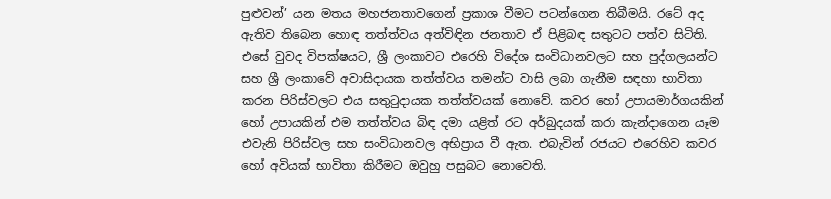පුළුවන්’ යන මතය මහජනතාවගෙන් ප්‍රකාශ වීමට පටන්ගෙන තිබීමයි. රටේ අද ඇතිව තිබෙන හොඳ තත්ත්වය අත්විඳින ජනතාව ඒ පිළිබඳ සතුටට පත්ව සිටිති. එසේ වුවද විපක්ෂයට, ශ්‍රී ලංකාවට එරෙහි විදේශ සංවිධානවලට සහ පුද්ගලයන්ට  සහ ශ්‍රී ලංකාවේ අවාසිදායක තත්ත්වය තමන්ට වාසි ලබා ගැනීම සඳහා භාවිතා කරන පිරිස්වලට එය සතුටුදායක තත්ත්වයක් නොවේ. කවර හෝ උපායමාර්ගයකින් හෝ උපායකින් එම තත්ත්වය බිඳ දමා යළිත් රට අර්බුදයක් කරා කැන්දාගෙන යෑම එවැනි පිරිස්වල සහ සංවිධානවල අභිප්‍රාය වී ඇත. එබැවින් රජයට එරෙහිව කවර හෝ අවියක් භාවිතා කිරීමට ඔවුහු පසුබට නොවෙති.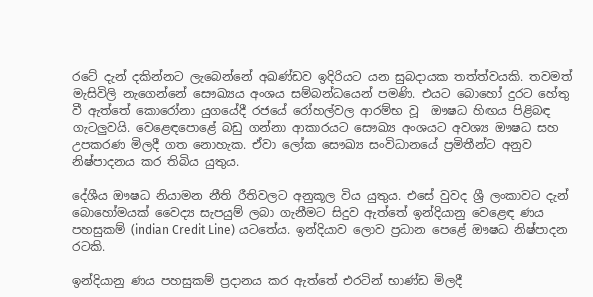රටේ දැන් දකින්නට ලැබෙන්නේ අඛණ්ඩව ඉදිරියට යන සුබදායක තත්ත්වයකි. තවමත් මැසිවිලි නැගෙන්නේ සෞඛ්‍යය අංශය සම්බන්ධයෙන් පමණි. එයට බොහෝ දුරට හේතු වී ඇත්තේ කොරෝනා යුගයේදී රජයේ රෝහල්වල ආරම්භ වූ  ඖෂධ හිඟය පිළිබඳ ගැටලු‍වයි. වෙළෙඳපොළේ බඩු ගන්නා ආකාරයට සෞඛ්‍ය අංශයට අවශ්‍ය ඖෂධ සහ උපකරණ මිලදී ගත නොහැක. ඒවා ලෝක සෞඛ්‍ය සංවිධානයේ ප්‍රමිතීන්ට අනුව නිෂ්පාදනය කර තිබිය යුතුය.

දේශීය ඖෂධ නියාමන නීති රීතිවලට අනුකූල විය යුතුය. එසේ වුවද ශ්‍රී ලංකාවට දැන් බොහෝමයක් වෛද්‍ය සැපයුම් ලබා ගැනීමට සිදුව ඇත්තේ ඉන්දියානු වෙළෙඳ ණය පහසුකම් (indian Credit Line) යටතේය. ඉන්දියාව ලොව ප්‍රධාන පෙළේ ඖෂධ නිෂ්පාදන රටකි.

ඉන්දියානු ණය පහසුකම් ප්‍රදානය කර ඇත්තේ එරටින් භාණ්ඩ මිලදී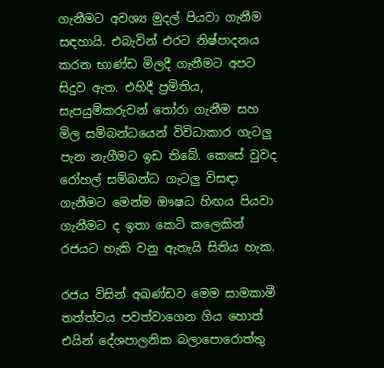ගැනීමට අවශ්‍ය මුදල් පියවා ගැනීම සඳහායි. එබැවින් එරට නිෂ්පාදනය කරන භාණ්ඩ මිලදී ගැනීමට අපට සිදුව ඇත. එහිදී ප්‍රමිතිය, සැපයුම්කරුවන් තෝරා ගැනීම සහ මිල සම්බන්ධයෙන් විවිධාකාර ගැටලු පැන නැගීමට ඉඩ තිබේ. කෙසේ වුවද රෝහල් සම්බන්ධ ගැටලු විසඳා ගැනීමට මෙන්ම ඖෂධ හිඟය පියවා ගැනීමට ද ඉතා කෙටි කලෙකින් රජයට හැකි වනු ඇතැයි සිතිය හැක.

රජය විසින් අඛණ්ඩව මෙම සාමකාමී තත්ත්වය පවත්වාගෙන ගිය හොත් එයින් දේශපාලනික බලාපොරොත්තු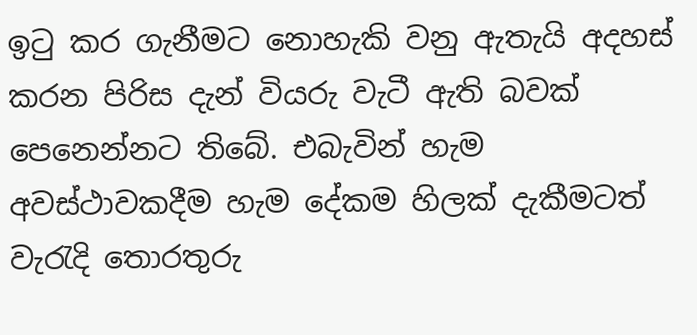ඉටු කර ගැනීමට නොහැකි වනු ඇතැයි අදහස් කරන පිරිස දැන් වියරු වැටී ඇති බවක් පෙනෙන්නට තිබේ. එබැවින් හැම අවස්ථාවකදීම හැම දේකම හිලක් දැකීමටත් වැරැදි තොරතුරු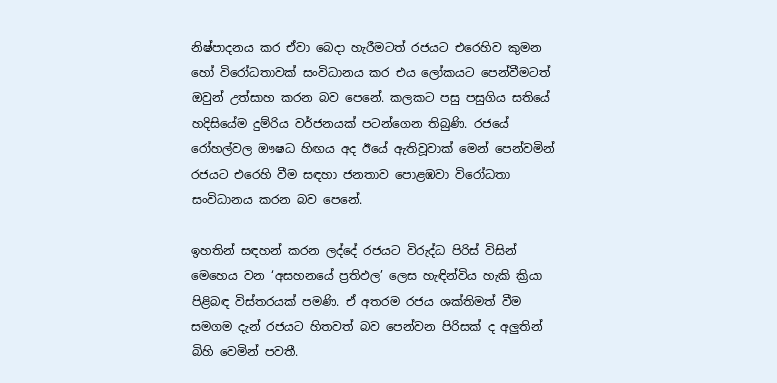නිෂ්පාදනය කර ඒවා බෙදා හැරීමටත් රජයට එරෙහිව කුමන හෝ විරෝධතාවක් සංවිධානය කර එය ලෝකයට පෙන්වීමටත් ඔවුන් උත්සාහ කරන බව පෙනේ. කලකට පසු පසුගිය සතියේ හදිසියේම දුම්රිය වර්ජනයක් පටන්ගෙන තිබුණි. රජයේ රෝහල්වල ඖෂධ හිඟය අද ඊයේ ඇතිවූවාක් මෙන් පෙන්වමින් රජයට එරෙහි වීම සඳහා ජනතාව පොළඹවා විරෝධතා සංවිධානය කරන බව පෙනේ.

ඉහතින් සඳහන් කරන ලද්දේ රජයට විරුද්ධ පිරිස් විසින් මෙහෙය වන ‘අසහනයේ ප්‍රතිඵල’ ලෙස හැඳින්විය හැකි ක්‍රියා පිළිබඳ විස්තරයක් පමණි. ඒ අතරම රජය ශක්තිමත් වීම සමගම දැන් රජයට හිතවත් බව පෙන්වන පිරිසක් ද අලු‍තින් බිහි වෙමින් පවතී.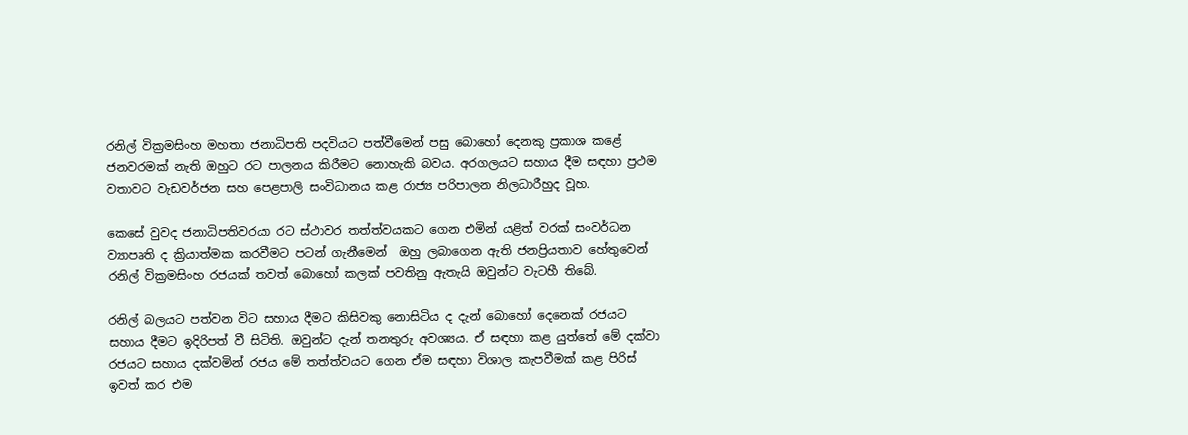රනිල් වික්‍රමසිංහ මහතා ජනාධිපති පදවියට පත්වීමෙන් පසු බොහෝ දෙනකු ප්‍රකාශ කළේ ජනවරමක් නැති ඔහුට රට පාලනය කිරීමට නොහැකි බවය. අරගලයට සහාය දීම සඳහා ප්‍රථම වතාවට වැඩවර්ජන සහ පෙළපාලි සංවිධානය කළ රාජ්‍ය පරිපාලන නිලධාරීහුද වූහ.

කෙසේ වුවද ජනාධිපතිවරයා රට ස්ථාවර තත්ත්වයකට ගෙන එමින් යළිත් වරක් සංවර්ධන ව්‍යාපෘති ද ක්‍රියාත්මක කරවීමට පටන් ගැනීමෙන්  ඔහු ලබාගෙන ඇති ජනප්‍රියතාව හේතුවෙන් රනිල් වික්‍රමසිංහ රජයක් තවත් බොහෝ කලක් පවතිනු ඇතැයි ඔවුන්ට වැටහී තිබේ.

රනිල් බලයට පත්වන විට සහාය දීමට කිසිවකු නොසිටිය ද දැන් බොහෝ දෙනෙක් රජයට සහාය දීමට ඉදිරිපත් වී සිටිති. ඔවුන්ට දැන් තනතුරු අවශ්‍යය. ඒ සඳහා කළ යුත්තේ මේ දක්වා රජයට සහාය දක්වමින් රජය මේ තත්ත්වයට ගෙන ඒම සඳහා විශාල කැපවීමක් කළ පිරිස් ඉවත් කර එම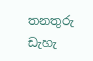තනතුරු ඩැහැ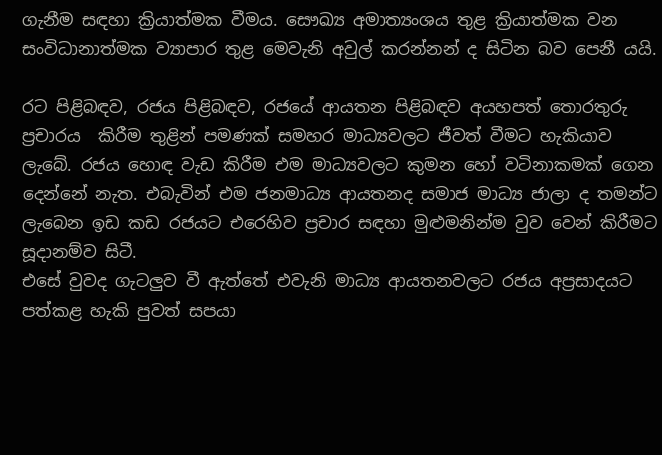ගැනීම සඳහා ක්‍රියාත්මක වීමය. සෞඛ්‍ය අමාත්‍යංශය තුළ ක්‍රියාත්මක වන සංවිධානාත්මක ව්‍යාපාර තුළ මෙවැනි අවුල් කරන්නන් ද සිටින බව පෙනී යයි.

රට පිළිබඳව, රජය පිළිබඳව, රජයේ ආයතන පිළිබඳව අයහපත් තොරතුරු ප්‍රචාරය  කිරීම තුළින් පමණක් සමහර මාධ්‍යවලට ජීවත් වීමට හැකියාව ලැබේ. රජය හොඳ වැඩ කිරීම එම මාධ්‍යවලට කුමන හෝ වටිනාකමක් ගෙන දෙන්නේ නැත. එබැවින් එම ජනමාධ්‍ය ආයතනද සමාජ මාධ්‍ය ජාලා ද තමන්ට ලැබෙන ඉඩ කඩ රජයට එරෙහිව ප්‍රචාර සඳහා මුළුමනින්ම වුව වෙන් කිරීමට සූදානම්ව සිටී.
එසේ වුවද ගැටලුව වී ඇත්තේ එවැනි මාධ්‍ය ආයතනවලට රජය අප්‍රසාදයට පත්කළ හැකි පුවත් සපයා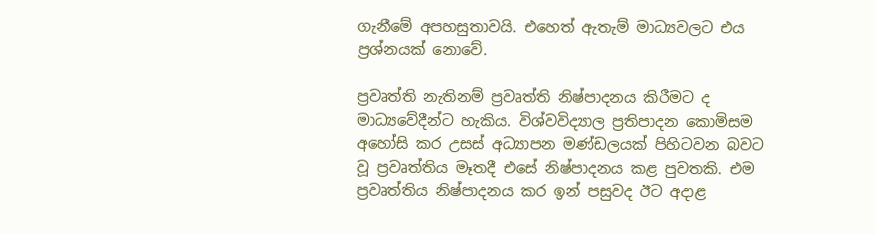ගැනීමේ අපහසුතාවයි. එහෙත් ඇතැම් මාධ්‍යවලට එය ප්‍රශ්නයක් නොවේ.

ප්‍රවෘත්ති නැතිනම් ප්‍රවෘත්ති නිෂ්පාදනය කිරීමට ද මාධ්‍යවේදීන්ට හැකිය. විශ්වවිද්‍යාල ප්‍රතිපාදන කොමිසම අහෝසි කර උසස් අධ්‍යාපන මණ්ඩලයක් පිහිටවන බවට වූ ප්‍රවෘත්තිය මෑතදී එසේ නිෂ්පාදනය කළ පුවතකි. එම ප්‍රවෘත්තිය නිෂ්පාදනය කර ඉන් පසුවද ඊට අදාළ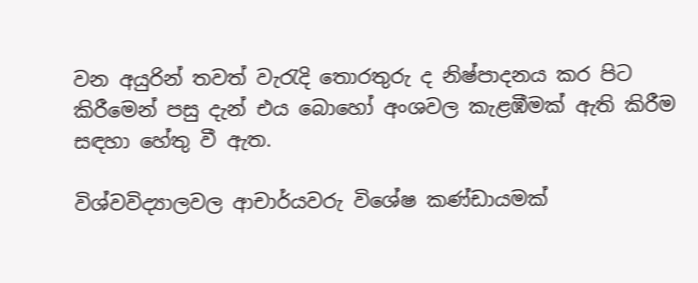වන අයුරින් තවත් වැරැදි තොරතුරු ද නිෂ්පාදනය කර පිට කිරීමෙන් පසු දැන් එය බොහෝ අංශවල කැළඹීමක් ඇති කිරීම සඳහා හේතු වී ඇත.

විශ්වවිද්‍යාලවල ආචාර්යවරු විශේෂ කණ්ඩායමක්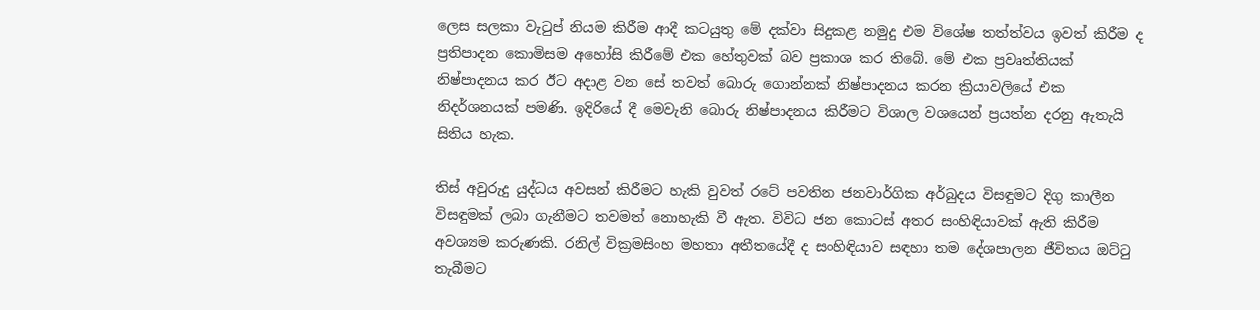ලෙස සලකා වැටුප් නියම කිරීම ආදී කටයුතු මේ දක්වා සිදුකළ නමුදු එම විශේෂ තත්ත්වය ඉවත් කිරීම ද ප්‍රතිපාදන කොමිසම අහෝසි කිරීමේ එක හේතුවක් බව ප්‍රකාශ කර තිබේ. මේ එක ප්‍රවෘත්තියක් නිෂ්පාදනය කර ඊට අදාළ වන සේ තවත් බොරු ගොන්නක් නිෂ්පාදනය කරන ක්‍රියාවලියේ එක නිදර්ශනයක් පමණි. ඉදිරියේ දී මෙවැනි බොරු නිෂ්පාදනය කිරීමට විශාල වශයෙන් ප්‍රයත්න දරනු ඇතැයි සිතිය හැක.

තිස් අවුරුදු යුද්ධය අවසන් කිරීමට හැකි වුවත් රටේ පවතින ජනවාර්ගික අර්බුදය විසඳුමට දිගු කාලීන විසඳුමක් ලබා ගැනීමට තවමත් නොහැකි වී ඇත. විවිධ ජන කොටස් අතර සංහිඳියාවක් ඇති කිරීම අවශ්‍යම කරුණකි. රනිල් වික්‍රමසිංහ මහතා අතීතයේදී ද සංහිඳියාව සඳහා තම දේශපාලන ජීවිතය ඔට්ටු තැබීමට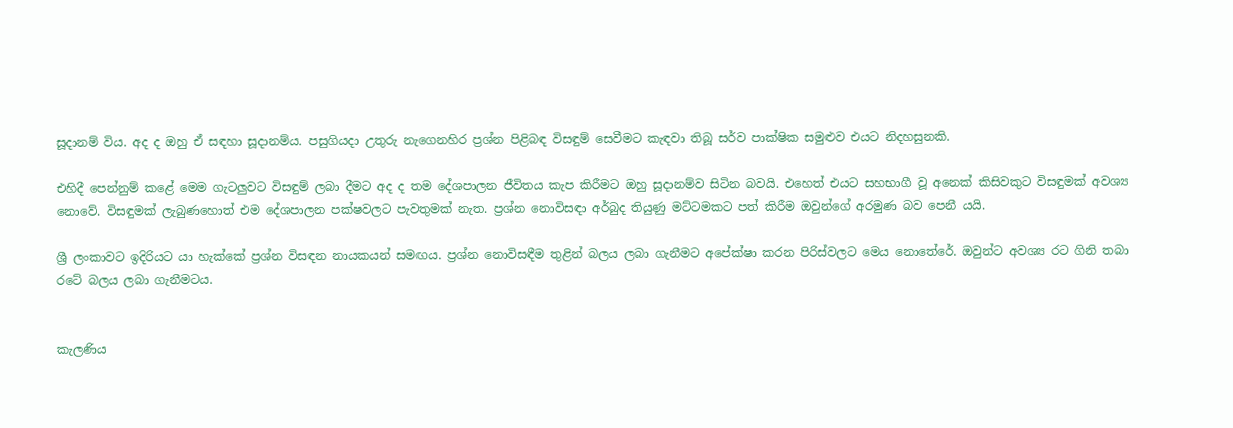සූදානම් විය. අද ද ඔහු ඒ සඳහා සූදානම්ය. පසුගියදා උතුරු නැගෙනහිර ප්‍රශ්න පිළිබඳ විසඳුම් සෙවීමට කැඳවා තිබූ සර්ව පාක්ෂික සමුළුව එයට නිදහසුනකි.

එහිදී පෙන්නුම් කළේ මෙම ගැටලු‍වට විසඳුම් ලබා දීමට අද ද තම දේශපාලන ජීවිතය කැප කිරීමට ඔහු සූදානම්ව සිටින බවයි. එහෙත් එයට සහභාගී වූ අනෙක් කිසිවකුට විසඳුමක් අවශ්‍ය නොවේ. විසඳුමක් ලැබුණහොත් එම දේශපාලන පක්ෂවලට පැවතුමක් නැත. ප්‍රශ්න නොවිසඳා අර්බුද තියුණු මට්ටමකට පත් කිරීම ඔවුන්ගේ අරමුණ බව පෙනී යයි.

ශ්‍රී ලංකාවට ඉදිරියට යා හැක්කේ ප්‍රශ්න විසඳන නායකයන් සමඟය. ප්‍රශ්න නොවිසඳීම තුළින් බලය ලබා ගැනීමට අපේක්ෂා කරන පිරිස්වලට මෙය නොතේරේ. ඔවුන්ට අවශ්‍ය රට ගිනි තබා රටේ බලය ලබා ගැනීමටය.


කැලණිය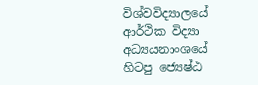විශ්වවිද්‍යාලයේ ආර්ථික විද්‍යා අධ්‍යයනාංශයේ හිටපු ජ්‍යෙෂ්ඨ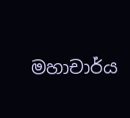මහාචාර්ය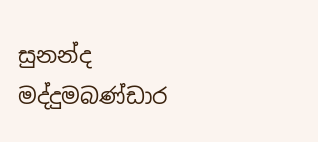සුනන්ද මද්දුමබණ්ඩාර